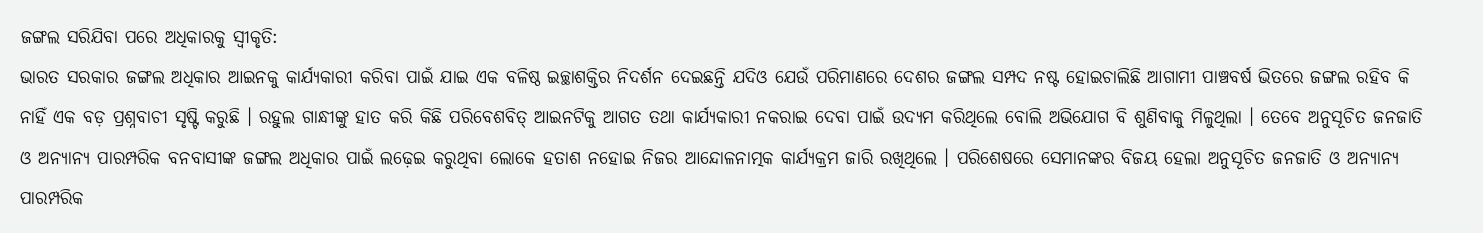ଜଙ୍ଗଲ ସରିଯିବା ପରେ ଅଧିକାରକୁ ସ୍ୱୀକୃତି:
ଭାରତ ସରକାର ଜଙ୍ଗଲ ଅଧିକାର ଆଇନକୁ କାର୍ଯ୍ୟକାରୀ କରିବା ପାଇଁ ଯାଇ ଏକ ବଳିଷ୍ଠ ଇଚ୍ଛାଶକ୍ତିର ନିଦର୍ଶନ ଦେଇଛନ୍ତି ଯଦିଓ ଯେଉଁ ପରିମାଣରେ ଦେଶର ଜଙ୍ଗଲ ସମ୍ପଦ ନଷ୍ଟ ହୋଇଚାଲିଛି ଆଗାମୀ ପାଞ୍ଚବର୍ଷ ଭିତରେ ଜଙ୍ଗଲ ରହିବ କି ନାହିଁ ଏକ ବଡ଼ ପ୍ରଶ୍ନବାଚୀ ସୃଷ୍ଟି କରୁଛି । ରହୁଲ ଗାନ୍ଧୀଙ୍କୁ ହାତ କରି କିଛି ପରିବେଶବିତ୍ ଆଇନଟିକୁ ଆଗତ ତଥା କାର୍ଯ୍ୟକାରୀ ନକରାଇ ଦେବା ପାଇଁ ଉଦ୍ୟମ କରିଥିଲେ ବୋଲି ଅଭିଯୋଗ ବି ଶୁଣିବାକୁ ମିଳୁଥିଲା । ତେବେ ଅନୁସୂଚିତ ଜନଜାତି ଓ ଅନ୍ୟାନ୍ୟ ପାରମ୍ପରିକ ବନବାସୀଙ୍କ ଜଙ୍ଗଲ ଅଧିକାର ପାଇଁ ଲଢ଼େଇ କରୁଥିବା ଲୋକେ ହତାଶ ନହୋଇ ନିଜର ଆନ୍ଦୋଳନାତ୍ମକ କାର୍ଯ୍ୟକ୍ରମ ଜାରି ରଖିଥିଲେ । ପରିଶେଷରେ ସେମାନଙ୍କର ବିଜୟ ହେଲା ଅନୁସୂଚିତ ଜନଜାତି ଓ ଅନ୍ୟାନ୍ୟ ପାରମ୍ପରିକ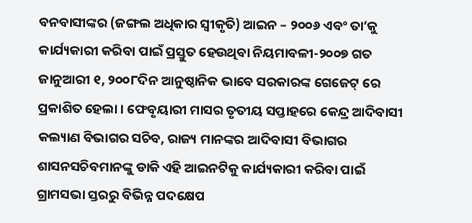ବନବାସୀଙ୍କର (ଜଙ୍ଗଲ ଅଧିକାର ସ୍ୱୀକୃତି) ଆଇନ – ୨୦୦୬ ଏବଂ ତା’କୁ କାର୍ଯ୍ୟକାରୀ କରିବା ପାଇଁ ପ୍ରସ୍ତୁତ ହେଉଥିବା ନିୟମାବଳୀ-୨୦୦୭ ଗତ ଜାନୁଆରୀ ୧, ୨୦୦୮ଦିନ ଆନୁଷ୍ଠାନିକ ଭାବେ ସରକାରଙ୍କ ଗେଜେଟ୍ ରେ ପ୍ରକାଶିତ ହେଲା । ଫେବୃୟାରୀ ମାସର ତୃତୀୟ ସପ୍ତାହରେ କେନ୍ଦ୍ର ଆଦିବାସୀ କଲ୍ୟାଣ ବିଭାଗର ସଚିବ, ରାଜ୍ୟ ମାନଙ୍କର ଆଦିବାସୀ ବିଭାଗର ଶାସନସଚିବମାନଙ୍କୁ ଡାକି ଏହି ଆଇନଟିକୁ କାର୍ଯ୍ୟକାରୀ କରିବା ପାଇଁ ଗ୍ରାମସଭା ସ୍ତରରୁ ବିଭିନ୍ନ ପଦକ୍ଷେପ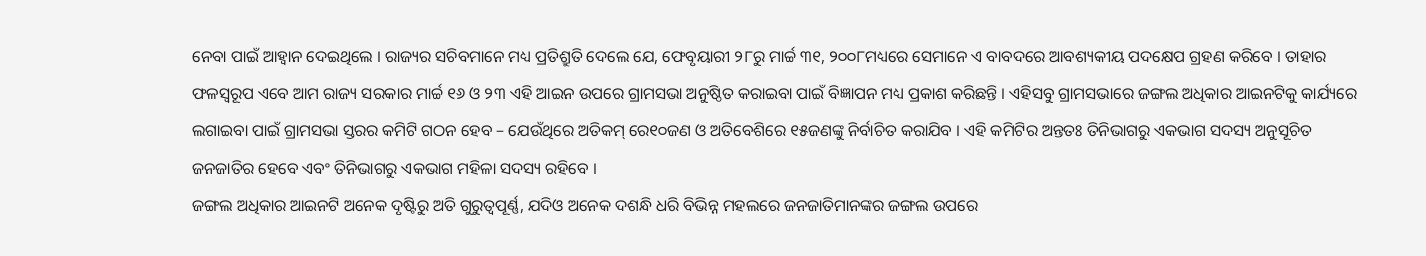ନେବା ପାଇଁ ଆହ୍ୱାନ ଦେଇଥିଲେ । ରାଜ୍ୟର ସଚିବମାନେ ମଧ୍ୟ ପ୍ରତିଶ୍ରୁତି ଦେଲେ ଯେ, ଫେବୃୟାରୀ ୨୮ରୁ ମାର୍ଚ୍ଚ ୩୧, ୨୦୦୮ମଧ୍ୟରେ ସେମାନେ ଏ ବାବଦରେ ଆବଶ୍ୟକୀୟ ପଦକ୍ଷେପ ଗ୍ରହଣ କରିବେ । ତାହାର ଫଳସ୍ୱରୂପ ଏବେ ଆମ ରାଜ୍ୟ ସରକାର ମାର୍ଚ୍ଚ ୧୬ ଓ ୨୩ ଏହି ଆଇନ ଉପରେ ଗ୍ରାମସଭା ଅନୁଷ୍ଠିତ କରାଇବା ପାଇଁ ବିଜ୍ଞାପନ ମଧ୍ୟ ପ୍ରକାଶ କରିଛନ୍ତି । ଏହିସବୁ ଗ୍ରାମସଭାରେ ଜଙ୍ଗଲ ଅଧିକାର ଆଇନଟିକୁ କାର୍ଯ୍ୟରେ ଲଗାଇବା ପାଇଁ ଗ୍ରାମସଭା ସ୍ତରର କମିଟି ଗଠନ ହେବ – ଯେଉଁଥିରେ ଅତିକମ୍ ରେ୧୦ଜଣ ଓ ଅତିବେଶିରେ ୧୫ଜଣଙ୍କୁ ନିର୍ବାଚିତ କରାଯିବ । ଏହି କମିଟିର ଅନ୍ତତଃ ତିନିଭାଗରୁ ଏକଭାଗ ସଦସ୍ୟ ଅନୁସୂଚିତ ଜନଜାତିର ହେବେ ଏବଂ ତିନିଭାଗରୁ ଏକଭାଗ ମହିଳା ସଦସ୍ୟ ରହିବେ ।
ଜଙ୍ଗଲ ଅଧିକାର ଆଇନଟି ଅନେକ ଦୃଷ୍ଟିରୁ ଅତି ଗୁରୁତ୍ୱପୂର୍ଣ୍ଣ, ଯଦିଓ ଅନେକ ଦଶନ୍ଧି ଧରି ବିଭିନ୍ନ ମହଲରେ ଜନଜାତିମାନଙ୍କର ଜଙ୍ଗଲ ଉପରେ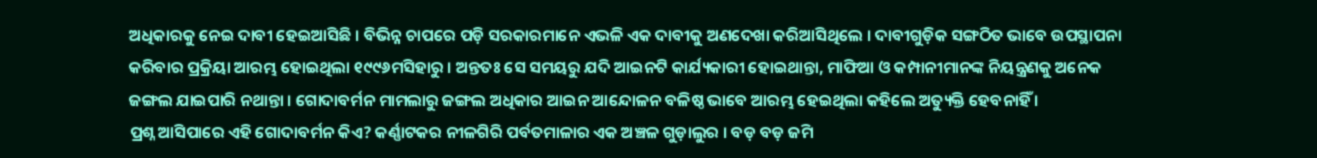ଅଧିକାରକୁ ନେଇ ଦାବୀ ହେଇଆସିଛି । ବିଭିନ୍ନ ଚାପରେ ପଡ଼ି ସରକାରମାନେ ଏଭଳି ଏକ ଦାବୀକୁ ଅଣଦେଖା କରିଆସିଥିଲେ । ଦାବୀଗୁଡ଼ିକ ସଙ୍ଗଠିତ ଭାବେ ଉପସ୍ଥାପନା କରିବାର ପ୍ରକ୍ରିୟା ଆରମ୍ଭ ହୋଇଥିଲା ୧୯୯୬ମସିହାରୁ । ଅନ୍ତତଃ ସେ ସମୟରୁ ଯଦି ଆଇନଟି କାର୍ଯ୍ୟକାରୀ ହୋଇଥାନ୍ତା, ମାଫିଆ ଓ କମ୍ପାନୀମାନଙ୍କ ନିୟନ୍ତ୍ରଣକୁ ଅନେକ ଜଙ୍ଗଲ ଯାଇପାରି ନଥାନ୍ତା । ଗୋଦାବର୍ମନ ମାମଲାରୁ ଜଙ୍ଗଲ ଅଧିକାର ଆଇନ ଆନ୍ଦୋଳନ ବଳିଷ୍ଠ ଭାବେ ଆରମ୍ଭ ହେଇଥିଲା କହିଲେ ଅତ୍ୟୁକ୍ତି ହେବନାହିଁ ।
ପ୍ରଶ୍ନ ଆସିପାରେ ଏହି ଗୋଦାବର୍ମନ କିଏ? କର୍ଣ୍ଣାଟକର ନୀଳଗିରି ପର୍ବତମାଳାର ଏକ ଅଞ୍ଚଳ ଗୁଡ଼ାଲୁର । ବଡ଼ ବଡ଼ ଜମି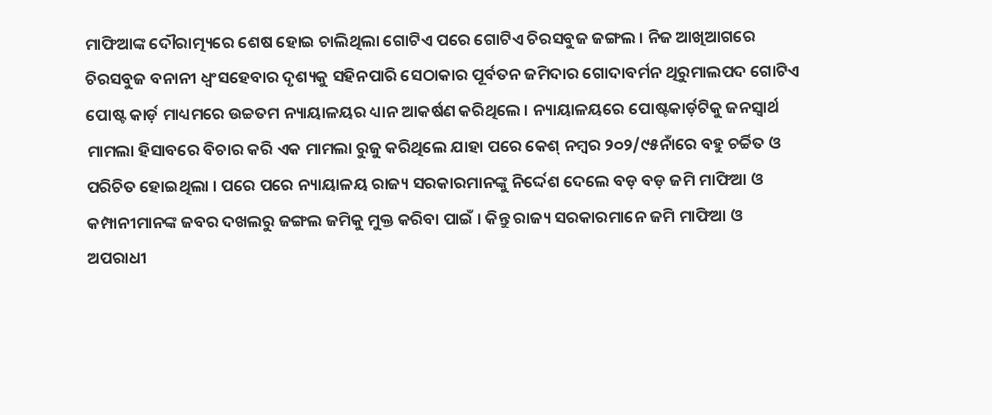ମାଫିଆଙ୍କ ଦୌରାତ୍ମ୍ୟରେ ଶେଷ ହୋଇ ଚାଲିଥିଲା ଗୋଟିଏ ପରେ ଗୋଟିଏ ଚିରସବୁଜ ଜଙ୍ଗଲ । ନିଜ ଆଖିଆଗରେ ଚିରସବୁଜ ବନାନୀ ଧ୍ୱଂସହେବାର ଦୃଶ୍ୟକୁ ସହିନପାରି ସେଠାକାର ପୂର୍ବତନ ଜମିଦାର ଗୋଦାବର୍ମନ ଥିରୁମାଲପଦ ଗୋଟିଏ ପୋଷ୍ଟ କାର୍ଡ଼ ମାଧ୍ୟମରେ ଉଚ୍ଚତମ ନ୍ୟାୟାଳୟର ଧ୍ୟାନ ଆକର୍ଷଣ କରିଥିଲେ । ନ୍ୟାୟାଳୟରେ ପୋଷ୍ଟକାର୍ଡ଼ଟିକୁ ଜନସ୍ୱାର୍ଥ ମାମଲା ହିସାବରେ ବିଚାର କରି ଏକ ମାମଲା ରୁଜୁ କରିଥିଲେ ଯାହା ପରେ କେଶ୍ ନମ୍ବର ୨୦୨/୯୫ନାଁରେ ବହୁ ଚର୍ଚ୍ଚିତ ଓ ପରିଚିତ ହୋଇଥିଲା । ପରେ ପରେ ନ୍ୟାୟାଳୟ ରାଜ୍ୟ ସରକାରମାନଙ୍କୁ ନିର୍ଦ୍ଦେଶ ଦେଲେ ବଡ଼ ବଡ଼ ଜମି ମାଫିଆ ଓ କମ୍ପାନୀମାନଙ୍କ ଜବର ଦଖଲରୁ ଜଙ୍ଗଲ ଜମିକୁ ମୁକ୍ତ କରିବା ପାଇଁ । କିନ୍ତୁ ରାଜ୍ୟ ସରକାରମାନେ ଜମି ମାଫିଆ ଓ ଅପରାଧୀ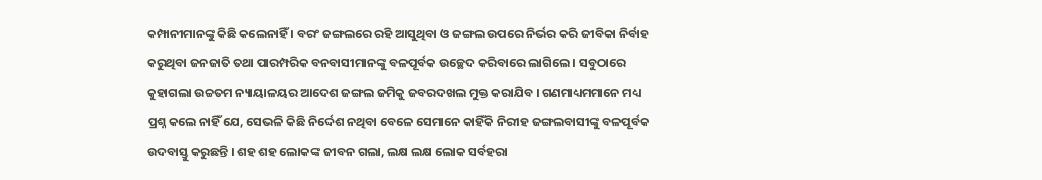କମ୍ପାନୀମାନଙ୍କୁ କିଛି କଲେନାହିଁ । ବରଂ ଜଙ୍ଗଲରେ ରହି ଆସୁଥିବା ଓ ଜଙ୍ଗଲ ଉପରେ ନିର୍ଭର କରି ଜୀବିକା ନିର୍ବାହ କରୁଥିବା ଜନଜାତି ତଥା ପାରମ୍ପରିକ ବନବାସୀମାନଙ୍କୁ ବଳପୂର୍ବକ ଉଚ୍ଛେଦ କରିବାରେ ଲାଗିଲେ । ସବୁଠାରେ କୁହାଗଲା ଉଚ୍ଚତମ ନ୍ୟାୟାଳୟର ଆଦେଶ ଜଙ୍ଗଲ ଜମିକୁ ଜବରଦଖଲ ମୁକ୍ତ କରାଯିବ । ଗଣମାଧ୍ୟମମାନେ ମଧ୍ୟ ପ୍ରଶ୍ନ କଲେ ନାହିଁ ଯେ, ସେଭଳି କିଛି ନିର୍ଦ୍ଦେଶ ନଥିବା ବେଳେ ସେମାନେ କାହିଁକି ନିରୀହ ଜଙ୍ଗଲବାସୀଙ୍କୁ ବଳପୂର୍ବକ ଉଦବାସ୍ତୁ କରୁଛନ୍ତି । ଶହ ଶହ ଲୋକଙ୍କ ଜୀବନ ଗଲା, ଲକ୍ଷ ଲକ୍ଷ ଲୋକ ସର୍ବହରା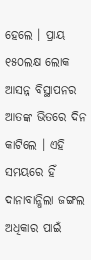ହେଲେ । ପ୍ରାୟ ୧୫୦ଲକ୍ଷ ଲୋକ ଆସନ୍ନ ବିସ୍ଥାପନର ଆତଙ୍କ ଭିତରେ ଦିନ କାଟିଲେ । ଏହି ସମୟରେ ହିଁ ଦାନାବାନ୍ଧିଲା ଜଙ୍ଗଲ ଅଧିକାର ପାଇଁ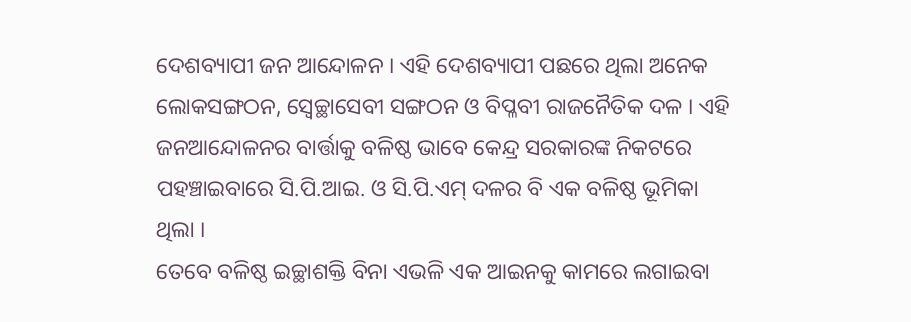ଦେଶବ୍ୟାପୀ ଜନ ଆନ୍ଦୋଳନ । ଏହି ଦେଶବ୍ୟାପୀ ପଛରେ ଥିଲା ଅନେକ ଲୋକସଙ୍ଗଠନ, ସ୍ୱେଚ୍ଛାସେବୀ ସଙ୍ଗଠନ ଓ ବିପ୍ଳବୀ ରାଜନୈତିକ ଦଳ । ଏହି ଜନଆନ୍ଦୋଳନର ବାର୍ତ୍ତାକୁ ବଳିଷ୍ଠ ଭାବେ କେନ୍ଦ୍ର ସରକାରଙ୍କ ନିକଟରେ ପହଞ୍ଚାଇବାରେ ସି.ପି.ଆଇ. ଓ ସି.ପି.ଏମ୍ ଦଳର ବି ଏକ ବଳିଷ୍ଠ ଭୂମିକା ଥିଲା ।
ତେବେ ବଳିଷ୍ଠ ଇଚ୍ଛାଶକ୍ତି ବିନା ଏଭଳି ଏକ ଆଇନକୁ କାମରେ ଲଗାଇବା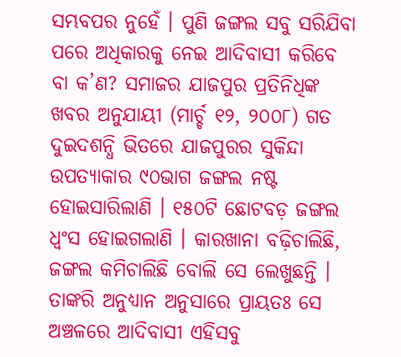ସମ୍ଭବପର ନୁହେଁ । ପୁଣି ଜଙ୍ଗଲ ସବୁ ସରିଯିବା ପରେ ଅଧିକାରକୁ ନେଇ ଆଦିବାସୀ କରିବେ ବା କ’ଣ? ସମାଜର ଯାଜପୁର ପ୍ରତିନିଧିଙ୍କ ଖବର ଅନୁଯାୟୀ (ମାର୍ଚ୍ଚ ୧୨, ୨୦୦୮) ଗତ ଦୁଇଦଶନ୍ଧି ଭିତରେ ଯାଜପୁରର ସୁକିନ୍ଦା ଉପତ୍ୟାକାର ୯୦ଭାଗ ଜଙ୍ଗଲ ନଷ୍ଟ ହୋଇସାରିଲାଣି । ୧୫୦ଟି ଛୋଟବଡ଼ ଜଙ୍ଗଲ ଧ୍ୱଂସ ହୋଇଗଲାଣି । କାରଖାନା ବଢ଼ିଚାଲିଛି, ଜଙ୍ଗଲ କମିଚାଲିଛି ବୋଲି ସେ ଲେଖୁଛନ୍ତି । ତାଙ୍କରି ଅନୁଧ୍ୟାନ ଅନୁସାରେ ପ୍ରାୟତଃ ସେ ଅଞ୍ଚଳରେ ଆଦିବାସୀ ଏହିସବୁ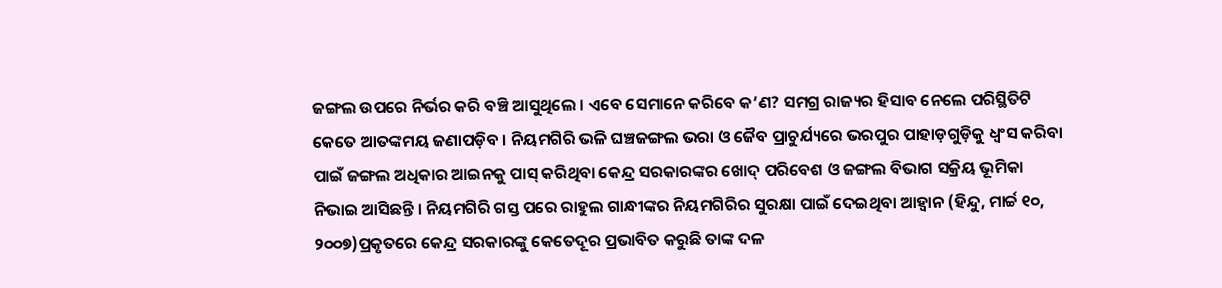ଜଙ୍ଗଲ ଉପରେ ନିର୍ଭର କରି ବଞ୍ଚି ଆସୁଥିଲେ । ଏବେ ସେମାନେ କରିବେ କ’ଣ? ସମଗ୍ର ରାଜ୍ୟର ହିସାବ ନେଲେ ପରିସ୍ଥିତିଟି କେତେ ଆତଙ୍କମୟ ଜଣାପଡ଼ିବ । ନିୟମଗିରି ଭଳି ଘଞ୍ଚଜଙ୍ଗଲ ଭରା ଓ ଜୈବ ପ୍ରାଚୁର୍ଯ୍ୟରେ ଭରପୁର ପାହାଡ଼ଗୁଡ଼ିକୁ ଧ୍ୱଂସ କରିବା ପାଇଁ ଜଙ୍ଗଲ ଅଧିକାର ଆଇନକୁ ପାସ୍ କରିଥିବା କେନ୍ଦ୍ର ସରକାରଙ୍କର ଖୋଦ୍ ପରିବେଶ ଓ ଜଙ୍ଗଲ ବିଭାଗ ସକ୍ରିୟ ଭୂମିକା ନିଭାଇ ଆସିଛନ୍ତି । ନିୟମଗିରି ଗସ୍ତ ପରେ ରାହୁଲ ଗାନ୍ଧୀଙ୍କର ନିୟମଗିରିର ସୁରକ୍ଷା ପାଇଁ ଦେଇଥିବା ଆହ୍ୱାନ (ହିନ୍ଦୁ, ମାର୍ଚ୍ଚ ୧୦, ୨୦୦୭)ପ୍ରକୃତରେ କେନ୍ଦ୍ର ସରକାରଙ୍କୁ କେତେଦୂର ପ୍ରଭାବିତ କରୁଛି ତାଙ୍କ ଦଳ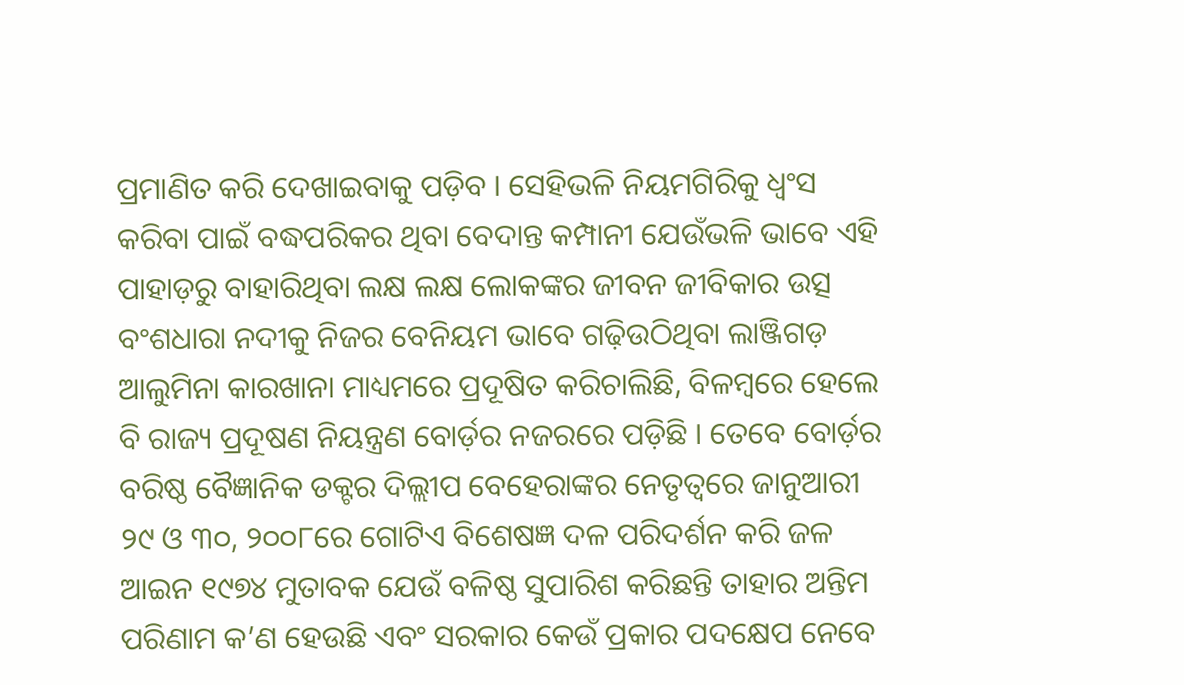ପ୍ରମାଣିତ କରି ଦେଖାଇବାକୁ ପଡ଼ିବ । ସେହିଭଳି ନିୟମଗିରିକୁ ଧ୍ୱଂସ କରିବା ପାଇଁ ବଦ୍ଧପରିକର ଥିବା ବେଦାନ୍ତ କମ୍ପାନୀ ଯେଉଁଭଳି ଭାବେ ଏହି ପାହାଡ଼ରୁ ବାହାରିଥିବା ଲକ୍ଷ ଲକ୍ଷ ଲୋକଙ୍କର ଜୀବନ ଜୀବିକାର ଉତ୍ସ ବଂଶଧାରା ନଦୀକୁ ନିଜର ବେନିୟମ ଭାବେ ଗଢ଼ିଉଠିଥିବା ଲାଞ୍ଜିଗଡ଼ ଆଲୁମିନା କାରଖାନା ମାଧ୍ୟମରେ ପ୍ରଦୂଷିତ କରିଚାଲିଛି, ବିଳମ୍ବରେ ହେଲେ ବି ରାଜ୍ୟ ପ୍ରଦୂଷଣ ନିୟନ୍ତ୍ରଣ ବୋର୍ଡ଼ର ନଜରରେ ପଡ଼ିଛି । ତେବେ ବୋର୍ଡ଼ର ବରିଷ୍ଠ ବୈଜ୍ଞାନିକ ଡକ୍ଟର ଦିଲ୍ଲୀପ ବେହେରାଙ୍କର ନେତୃତ୍ୱରେ ଜାନୁଆରୀ ୨୯ ଓ ୩୦, ୨୦୦୮ରେ ଗୋଟିଏ ବିଶେଷଜ୍ଞ ଦଳ ପରିଦର୍ଶନ କରି ଜଳ ଆଇନ ୧୯୭୪ ମୁତାବକ ଯେଉଁ ବଳିଷ୍ଠ ସୁପାରିଶ କରିଛନ୍ତି ତାହାର ଅନ୍ତିମ ପରିଣାମ କ’ଣ ହେଉଛି ଏବଂ ସରକାର କେଉଁ ପ୍ରକାର ପଦକ୍ଷେପ ନେବେ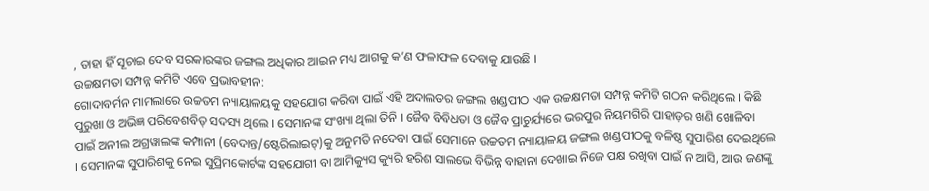, ତାହା ହିଁ ସୂଚାଇ ଦେବ ସରକାରଙ୍କର ଜଙ୍ଗଲ ଅଧିକାର ଆଇନ ମଧ୍ୟ ଆଗକୁ କ’ଣ ଫଳାଫଳ ଦେବାକୁ ଯାଉଛି ।
ଉଚ୍ଚକ୍ଷମତା ସମ୍ପନ୍ନ କମିଟି ଏବେ ପ୍ରଭାବହୀନ:
ଗୋଦାବର୍ମନ ମାମଲାରେ ଉଚ୍ଚତମ ନ୍ୟାୟାଳୟକୁ ସହଯୋଗ କରିବା ପାଇଁ ଏହି ଅଦାଲତର ଜଙ୍ଗଲ ଖଣ୍ଡପୀଠ ଏକ ଉଚ୍ଚକ୍ଷମତା ସମ୍ପନ୍ନ କମିଟି ଗଠନ କରିଥିଲେ । କିଛି ପୁରୁଖା ଓ ଅଭିଜ୍ଞ ପରିବେଶବିତ୍ ସଦସ୍ୟ ଥିଲେ । ସେମାନଙ୍କ ସଂଖ୍ୟା ଥିଲା ତିନି । ଜୈବ ବିବିଧତା ଓ ଜୈବ ପ୍ରାଚୁର୍ଯ୍ୟରେ ଭରପୁର ନିୟମଗିରି ପାହାଡ଼ର ଖଣି ଖୋଳିବା ପାଇଁ ଅନୀଲ ଅଗ୍ରୱାଲଙ୍କ କମ୍ପାନୀ (ବେଦାନ୍ତ/ଷ୍ଟେରିଲାଇଟ୍)କୁ ଅନୁମତି ନଦେବା ପାଇଁ ସେମାନେ ଉଚ୍ଚତମ ନ୍ୟାୟାଳୟ ଜଙ୍ଗଲ ଖଣ୍ଡପୀଠକୁ ବଳିଷ୍ଠ ସୁପାରିଶ ଦେଇଥିଲେ । ସେମାନଙ୍କ ସୁପାରିଶକୁ ନେଇ ସୁପ୍ରିମକୋର୍ଟଙ୍କ ସହଯୋଗୀ ବା ଆମିକ୍ୟୁସ କ୍ୟୁରି ହରିଶ ସାଲଭେ ବିଭିନ୍ନ ବାହାନା ଦେଖାଇ ନିଜେ ପକ୍ଷ ରଖିବା ପାଇଁ ନ ଆସି, ଆଉ ଜଣଙ୍କୁ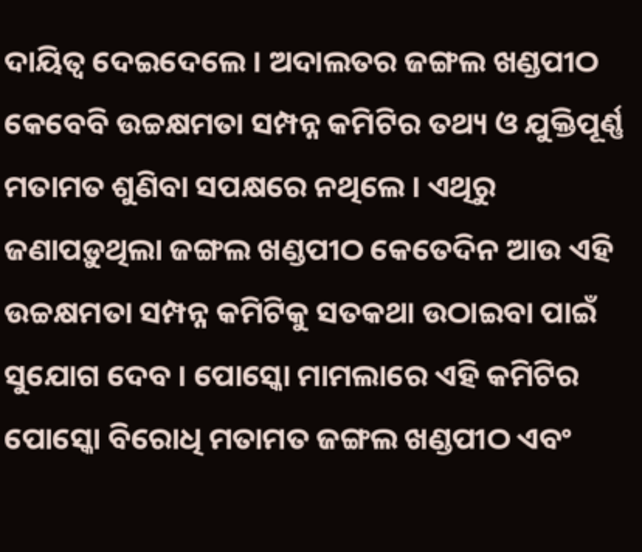ଦାୟିତ୍ୱ ଦେଇଦେଲେ । ଅଦାଲତର ଜଙ୍ଗଲ ଖଣ୍ଡପୀଠ କେବେବି ଉଚ୍ଚକ୍ଷମତା ସମ୍ପନ୍ନ କମିଟିର ତଥ୍ୟ ଓ ଯୁକ୍ତିପୂର୍ଣ୍ଣ ମତାମତ ଶୁଣିବା ସପକ୍ଷରେ ନଥିଲେ । ଏଥିରୁ ଜଣାପଡ଼ୁଥିଲା ଜଙ୍ଗଲ ଖଣ୍ଡପୀଠ କେତେଦିନ ଆଉ ଏହି ଉଚ୍ଚକ୍ଷମତା ସମ୍ପନ୍ନ କମିଟିକୁ ସତକଥା ଉଠାଇବା ପାଇଁ ସୁଯୋଗ ଦେବ । ପୋସ୍କୋ ମାମଲାରେ ଏହି କମିଟିର ପୋସ୍କୋ ବିରୋଧି ମତାମତ ଜଙ୍ଗଲ ଖଣ୍ଡପୀଠ ଏବଂ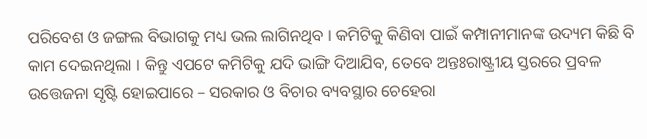ପରିବେଶ ଓ ଜଙ୍ଗଲ ବିଭାଗକୁ ମଧ୍ୟ ଭଲ ଲାଗିନଥିବ । କମିଟିକୁ କିଣିବା ପାଇଁ କମ୍ପାନୀମାନଙ୍କ ଉଦ୍ୟମ କିଛି ବି କାମ ଦେଇନଥିଲା । କିନ୍ତୁ ଏପଟେ କମିଟିକୁ ଯଦି ଭାଙ୍ଗି ଦିଆଯିବ, ତେବେ ଅନ୍ତଃରାଷ୍ଟ୍ରୀୟ ସ୍ତରରେ ପ୍ରବଳ ଉତ୍ତେଜନା ସୃଷ୍ଟି ହୋଇପାରେ – ସରକାର ଓ ବିଚାର ବ୍ୟବସ୍ଥାର ଚେହେରା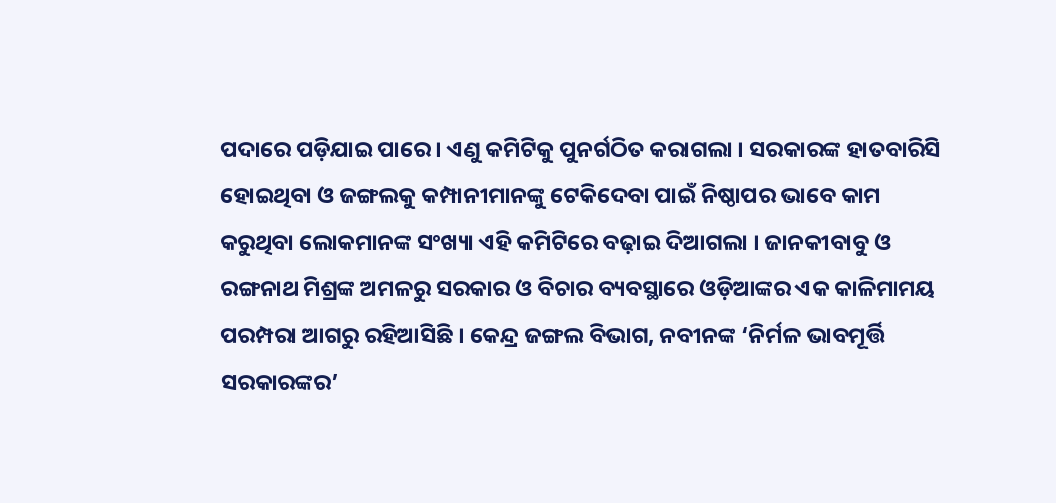ପଦାରେ ପଡ଼ିଯାଇ ପାରେ । ଏଣୁ କମିଟିକୁ ପୁନର୍ଗଠିତ କରାଗଲା । ସରକାରଙ୍କ ହାତବାରିସି ହୋଇଥିବା ଓ ଜଙ୍ଗଲକୁ କମ୍ପାନୀମାନଙ୍କୁ ଟେକିଦେବା ପାଇଁ ନିଷ୍ଠାପର ଭାବେ କାମ କରୁଥିବା ଲୋକମାନଙ୍କ ସଂଖ୍ୟା ଏହି କମିଟିରେ ବଢ଼ାଇ ଦିଆଗଲା । ଜାନକୀବାବୁ ଓ ରଙ୍ଗନାଥ ମିଶ୍ରଙ୍କ ଅମଳରୁ ସରକାର ଓ ବିଚାର ବ୍ୟବସ୍ଥାରେ ଓଡ଼ିଆଙ୍କର ଏକ କାଳିମାମୟ ପରମ୍ପରା ଆଗରୁ ରହିଆସିଛି । କେନ୍ଦ୍ର ଜଙ୍ଗଲ ବିଭାଗ, ନବୀନଙ୍କ ‘ନିର୍ମଳ ଭାବମୂର୍ତ୍ତି ସରକାରଙ୍କର’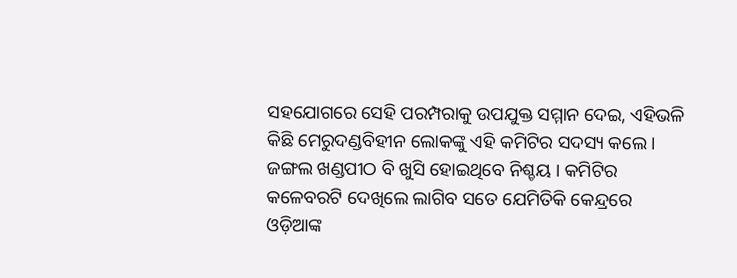ସହଯୋଗରେ ସେହି ପରମ୍ପରାକୁ ଉପଯୁକ୍ତ ସମ୍ମାନ ଦେଇ, ଏହିଭଳି କିଛି ମେରୁଦଣ୍ଡବିହୀନ ଲୋକଙ୍କୁ ଏହି କମିଟିର ସଦସ୍ୟ କଲେ । ଜଙ୍ଗଲ ଖଣ୍ଡପୀଠ ବି ଖୁସି ହୋଇଥିବେ ନିଶ୍ଚୟ । କମିଟିର କଳେବରଟି ଦେଖିଲେ ଲାଗିବ ସତେ ଯେମିତିକି କେନ୍ଦ୍ରରେ ଓଡ଼ିଆଙ୍କ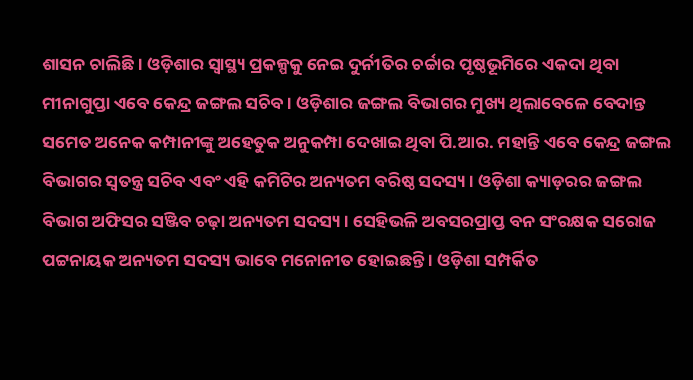ଶାସନ ଚାଲିଛି । ଓଡ଼ିଶାର ସ୍ୱାସ୍ଥ୍ୟ ପ୍ରକଳ୍ପକୁ ନେଇ ଦୁର୍ନୀତିର ଚର୍ଚ୍ଚାର ପୃଷ୍ଠଭୂମିରେ ଏକଦା ଥିବା ମୀନାଗୁପ୍ତା ଏବେ କେନ୍ଦ୍ର ଜଙ୍ଗଲ ସଚିବ । ଓଡ଼ିଶାର ଜଙ୍ଗଲ ବିଭାଗର ମୁଖ୍ୟ ଥିଲାବେଳେ ବେଦାନ୍ତ ସମେତ ଅନେକ କମ୍ପାନୀଙ୍କୁ ଅହେତୁକ ଅନୁକମ୍ପା ଦେଖାଇ ଥିବା ପି.ଆର. ମହାନ୍ତି ଏବେ କେନ୍ଦ୍ର ଜଙ୍ଗଲ ବିଭାଗର ସ୍ୱତନ୍ତ୍ର ସଚିବ ଏବଂ ଏହି କମିଟିର ଅନ୍ୟତମ ବରିଷ୍ଠ ସଦସ୍ୟ । ଓଡ଼ିଶା କ୍ୟାଡ଼ରର ଜଙ୍ଗଲ ବିଭାଗ ଅଫିସର ସଞ୍ଜିବ ଚଢ଼ା ଅନ୍ୟତମ ସଦସ୍ୟ । ସେହିଭଳି ଅବସରପ୍ରାପ୍ତ ବନ ସଂରକ୍ଷକ ସରୋଜ ପଟ୍ଟନାୟକ ଅନ୍ୟତମ ସଦସ୍ୟ ଭାବେ ମନୋନୀତ ହୋଇଛନ୍ତି । ଓଡ଼ିଶା ସମ୍ପର୍କିତ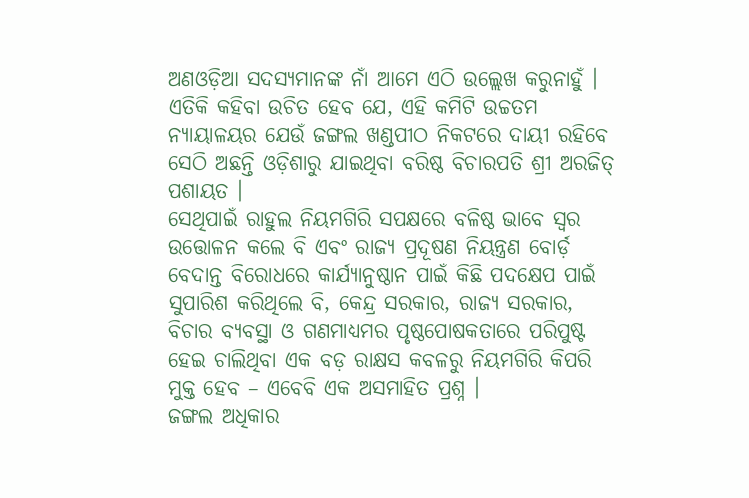ଅଣଓଡ଼ିଆ ସଦସ୍ୟମାନଙ୍କ ନାଁ ଆମେ ଏଠି ଉଲ୍ଲେଖ କରୁନାହୁଁ । ଏତିକି କହିବା ଉଚିତ ହେବ ଯେ, ଏହି କମିଟି ଉଚ୍ଚତମ ନ୍ୟାୟାଳୟର ଯେଉଁ ଜଙ୍ଗଲ ଖଣ୍ଡପୀଠ ନିକଟରେ ଦାୟୀ ରହିବେ ସେଠି ଅଛନ୍ତି ଓଡ଼ିଶାରୁ ଯାଇଥିବା ବରିଷ୍ଠ ବିଚାରପତି ଶ୍ରୀ ଅରଜିତ୍ ପଶାୟତ ।
ସେଥିପାଇଁ ରାହୁଲ ନିୟମଗିରି ସପକ୍ଷରେ ବଳିଷ୍ଠ ଭାବେ ସ୍ୱର ଉତ୍ତୋଳନ କଲେ ବି ଏବଂ ରାଜ୍ୟ ପ୍ରଦୂଷଣ ନିୟନ୍ତ୍ରଣ ବୋର୍ଡ଼ ବେଦାନ୍ତ ବିରୋଧରେ କାର୍ଯ୍ୟାନୁଷ୍ଠାନ ପାଇଁ କିଛି ପଦକ୍ଷେପ ପାଇଁ ସୁପାରିଶ କରିଥିଲେ ବି, କେନ୍ଦ୍ର ସରକାର, ରାଜ୍ୟ ସରକାର, ବିଚାର ବ୍ୟବସ୍ଥା ଓ ଗଣମାଧ୍ୟମର ପୃଷ୍ଠପୋଷକତାରେ ପରିପୁଷ୍ଟ ହେଇ ଚାଲିଥିବା ଏକ ବଡ଼ ରାକ୍ଷସ କବଳରୁ ନିୟମଗିରି କିପରି ମୁକ୍ତ ହେବ – ଏବେବି ଏକ ଅସମାହିତ ପ୍ରଶ୍ନ ।
ଜଙ୍ଗଲ ଅଧିକାର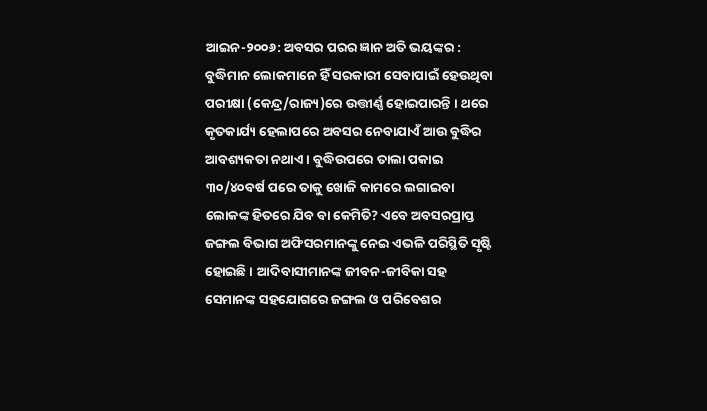ଆଇନ-୨୦୦୬: ଅବସର ପରର ଜ୍ଞାନ ଅତି ଭୟଙ୍କର :
ବୁଦ୍ଧିମାନ ଲୋକମାନେ ହିଁ ସରକାରୀ ସେବାପାଇଁ ହେଉଥିବା ପରୀକ୍ଷା (କେନ୍ଦ୍ର/ରାଜ୍ୟ)ରେ ଉତ୍ତୀର୍ଣ୍ଣ ହୋଇପାରନ୍ତି । ଥରେ କୃତକାର୍ଯ୍ୟ ହେଲାପରେ ଅବସର ନେବାଯାଏଁ ଆଉ ବୁଦ୍ଧିର ଆବଶ୍ୟକତା ନଥାଏ । ବୁଦ୍ଧିଉପରେ ତାଲା ପକାଇ ୩୦/୪୦ବର୍ଷ ପରେ ତାକୁ ଖୋଜି କାମରେ ଲଗାଇବା ଲୋକଙ୍କ ହିତରେ ଯିବ ବା କେମିତି? ଏବେ ଅବସରପ୍ରାପ୍ତ ଜଙ୍ଗଲ ବିଭାଗ ଅଫିସରମାନଙ୍କୁ ନେଇ ଏଭଳି ପରିସ୍ଥିତି ସୃଷ୍ଟି ହୋଇଛି । ଆଦିବାସୀମାନଙ୍କ ଜୀବନ-ଜୀବିକା ସହ ସେମାନଙ୍କ ସହଯୋଗରେ ଜଙ୍ଗଲ ଓ ପରିବେଶର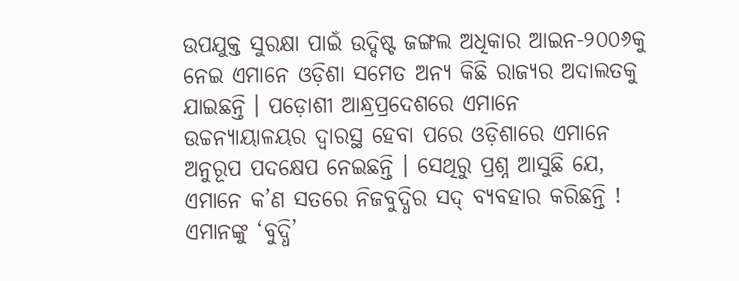ଉପଯୁକ୍ତ ସୁରକ୍ଷା ପାଇଁ ଉଦ୍ଦିଷ୍ଟ ଜଙ୍ଗଲ ଅଧିକାର ଆଇନ-୨୦୦୬କୁ ନେଇ ଏମାନେ ଓଡ଼ିଶା ସମେତ ଅନ୍ୟ କିଛି ରାଜ୍ୟର ଅଦାଲତକୁ ଯାଇଛନ୍ତି । ପଡ଼ୋଶୀ ଆନ୍ଧ୍ରପ୍ରଦେଶରେ ଏମାନେ ଉଚ୍ଚନ୍ୟାୟାଳୟର ଦ୍ୱାରସ୍ଥ ହେବା ପରେ ଓଡ଼ିଶାରେ ଏମାନେ ଅନୁରୂପ ପଦକ୍ଷେପ ନେଇଛନ୍ତି । ସେଥିରୁ ପ୍ରଶ୍ନ ଆସୁଛି ଯେ, ଏମାନେ କ’ଣ ସତରେ ନିଜବୁଦ୍ଧିର ସଦ୍ ବ୍ୟବହାର କରିଛନ୍ତି ! ଏମାନଙ୍କୁ ‘ବୁଦ୍ଧି’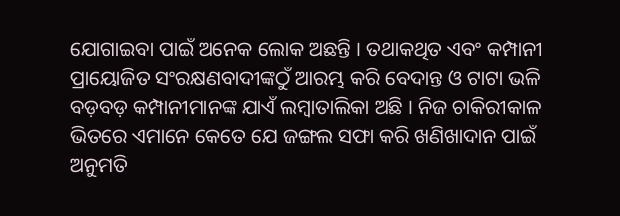ଯୋଗାଇବା ପାଇଁ ଅନେକ ଲୋକ ଅଛନ୍ତି । ତଥାକଥିତ ଏବଂ କମ୍ପାନୀ ପ୍ରାୟୋଜିତ ସଂରକ୍ଷଣବାଦୀଙ୍କଠୁଁ ଆରମ୍ଭ କରି ବେଦାନ୍ତ ଓ ଟାଟା ଭଳି ବଡ଼ବଡ଼ କମ୍ପାନୀମାନଙ୍କ ଯାଏଁ ଲମ୍ବାତାଲିକା ଅଛି । ନିଜ ଚାକିରୀକାଳ ଭିତରେ ଏମାନେ କେତେ ଯେ ଜଙ୍ଗଲ ସଫା କରି ଖଣିଖାଦାନ ପାଇଁ ଅନୁମତି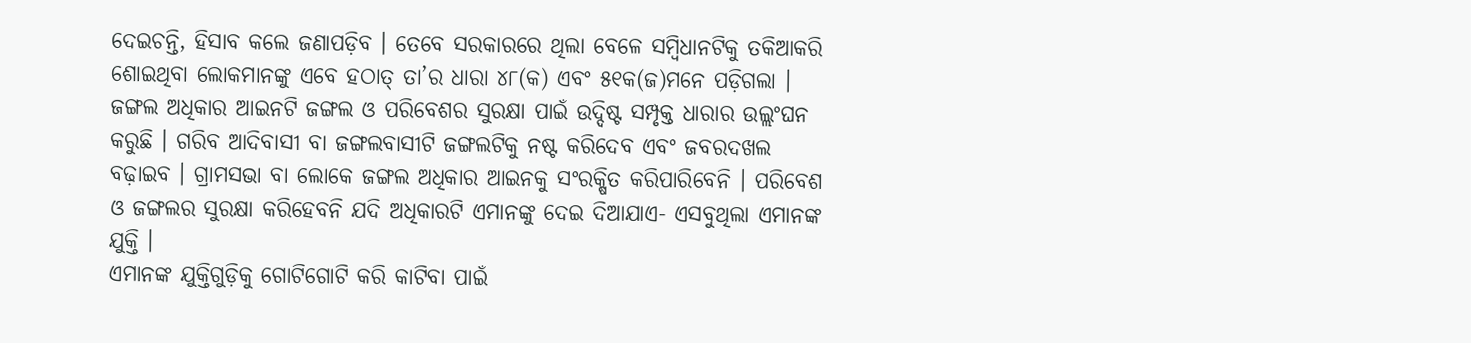ଦେଇଚନ୍ତି, ହିସାବ କଲେ ଜଣାପଡ଼ିବ । ତେବେ ସରକାରରେ ଥିଲା ବେଳେ ସମ୍ବିଧାନଟିକୁ ତକିଆକରି ଶୋଇଥିବା ଲୋକମାନଙ୍କୁ ଏବେ ହଠାତ୍ ତା’ର ଧାରା ୪୮(କ) ଏବଂ ୫୧କ(ଜ)ମନେ ପଡ଼ିଗଲା । ଜଙ୍ଗଲ ଅଧିକାର ଆଇନଟି ଜଙ୍ଗଲ ଓ ପରିବେଶର ସୁରକ୍ଷା ପାଇଁ ଉଦ୍ଦିଷ୍ଟ ସମ୍ପୃକ୍ତ ଧାରାର ଉଲ୍ଲଂଘନ କରୁଛି । ଗରିବ ଆଦିବାସୀ ବା ଜଙ୍ଗଲବାସୀଟି ଜଙ୍ଗଲଟିକୁ ନଷ୍ଟ କରିଦେବ ଏବଂ ଜବରଦଖଲ ବଢ଼ାଇବ । ଗ୍ରାମସଭା ବା ଲୋକେ ଜଙ୍ଗଲ ଅଧିକାର ଆଇନକୁ ସଂରକ୍ଷିତ କରିପାରିବେନି । ପରିବେଶ ଓ ଜଙ୍ଗଲର ସୁରକ୍ଷା କରିହେବନି ଯଦି ଅଧିକାରଟି ଏମାନଙ୍କୁ ଦେଇ ଦିଆଯାଏ- ଏସବୁଥିଲା ଏମାନଙ୍କ ଯୁକ୍ତି ।
ଏମାନଙ୍କ ଯୁକ୍ତିଗୁଡ଼ିକୁ ଗୋଟିଗୋଟି କରି କାଟିବା ପାଇଁ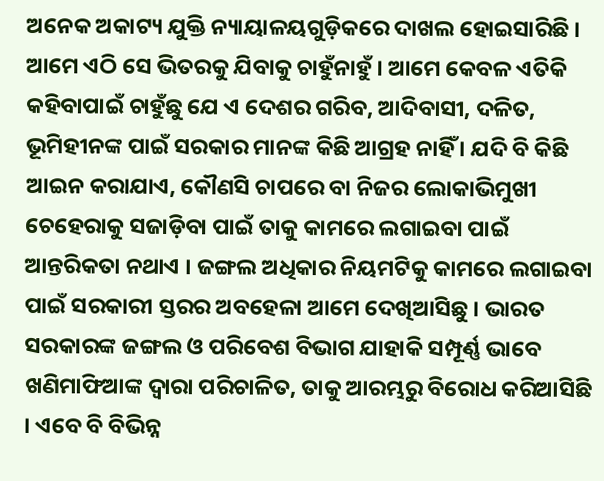ଅନେକ ଅକାଟ୍ୟ ଯୁକ୍ତି ନ୍ୟାୟାଳୟଗୁଡ଼ିକରେ ଦାଖଲ ହୋଇସାରିଛି । ଆମେ ଏଠି ସେ ଭିତରକୁ ଯିବାକୁ ଚାହୁଁନାହୁଁ । ଆମେ କେବଳ ଏତିକି କହିବାପାଇଁ ଚାହୁଁଛୁ ଯେ ଏ ଦେଶର ଗରିବ, ଆଦିବାସୀ, ଦଳିତ, ଭୂମିହୀନଙ୍କ ପାଇଁ ସରକାର ମାନଙ୍କ କିଛି ଆଗ୍ରହ ନାହିଁ । ଯଦି ବି କିଛି ଆଇନ କରାଯାଏ, କୌଣସି ଚାପରେ ବା ନିଜର ଲୋକାଭିମୁଖୀ ଚେହେରାକୁ ସଜାଡ଼ିବା ପାଇଁ ତାକୁ କାମରେ ଲଗାଇବା ପାଇଁ ଆନ୍ତରିକତା ନଥାଏ । ଜଙ୍ଗଲ ଅଧିକାର ନିୟମଟିକୁ କାମରେ ଲଗାଇବା ପାଇଁ ସରକାରୀ ସ୍ତରର ଅବହେଳା ଆମେ ଦେଖିଆସିଛୁ । ଭାରତ ସରକାରଙ୍କ ଜଙ୍ଗଲ ଓ ପରିବେଶ ବିଭାଗ ଯାହାକି ସମ୍ପୂର୍ଣ୍ଣ ଭାବେ ଖଣିମାଫିଆଙ୍କ ଦ୍ୱାରା ପରିଚାଳିତ, ତାକୁ ଆରମ୍ଭରୁ ବିରୋଧ କରିଆସିଛି । ଏବେ ବି ବିଭିନ୍ନ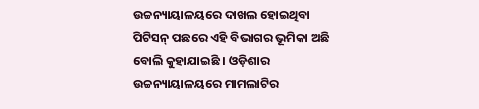ଉଚ୍ଚନ୍ୟାୟାଳୟରେ ଦାଖଲ ହୋଇଥିବା ପିଟିସନ୍ ପଛରେ ଏହି ବିଭାଗର ଭୂମିକା ଅଛି ବୋଲି କୁହାଯାଇଛି । ଓଡ଼ିଶାର ଉଚ୍ଚନ୍ୟାୟାଳୟରେ ମାମଲାଟିର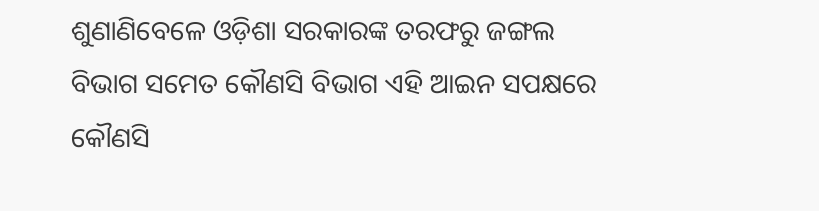ଶୁଣାଣିବେଳେ ଓଡ଼ିଶା ସରକାରଙ୍କ ତରଫରୁ ଜଙ୍ଗଲ ବିଭାଗ ସମେତ କୌଣସି ବିଭାଗ ଏହି ଆଇନ ସପକ୍ଷରେ କୌଣସି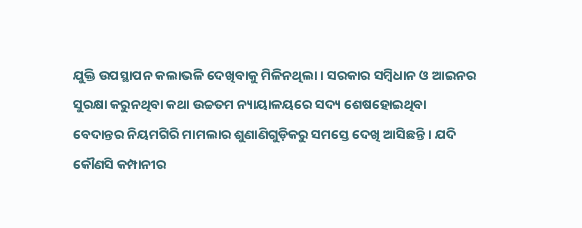ଯୁକ୍ତି ଉପସ୍ଥାପନ କଲାଭଳି ଦେଖିବାକୁ ମିଳିନଥିଲା । ସରକାର ସମ୍ବିଧାନ ଓ ଆଇନର ସୁରକ୍ଷା କରୁନଥିବା କଥା ଉଚ୍ଚତମ ନ୍ୟାୟାଳୟରେ ସଦ୍ୟ ଶେଷହୋଇଥିବା ବେଦାନ୍ତର ନିୟମଗିରି ମାମଲାର ଶୁଣାଣିଗୁଡ଼ିକରୁ ସମସ୍ତେ ଦେଖି ଆସିଛନ୍ତି । ଯଦି କୌଣସି କମ୍ପାନୀର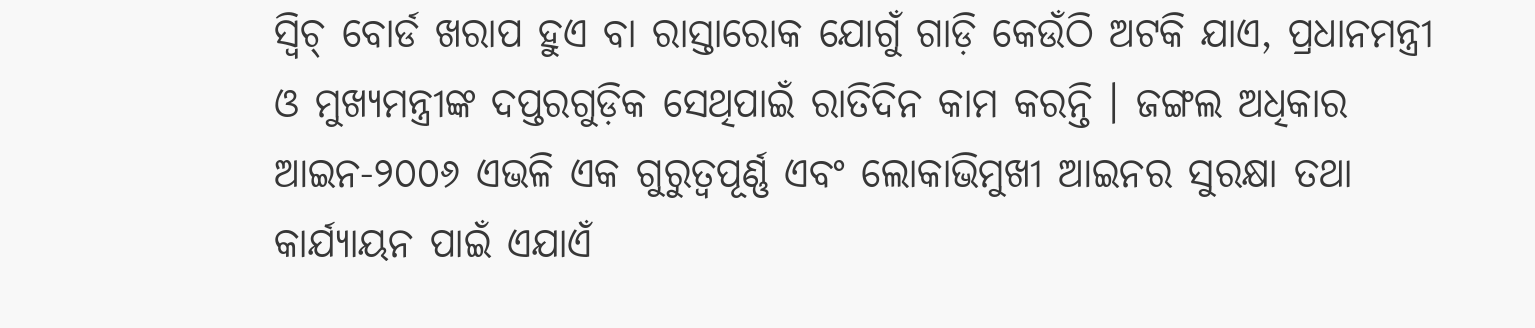ସ୍ୱିଚ୍ ବୋର୍ଡ ଖରାପ ହୁଏ ବା ରାସ୍ତାରୋକ ଯୋଗୁଁ ଗାଡ଼ି କେଉଁଠି ଅଟକି ଯାଏ, ପ୍ରଧାନମନ୍ତ୍ରୀ ଓ ମୁଖ୍ୟମନ୍ତ୍ରୀଙ୍କ ଦପ୍ତରଗୁଡ଼ିକ ସେଥିପାଇଁ ରାତିଦିନ କାମ କରନ୍ତି । ଜଙ୍ଗଲ ଅଧିକାର ଆଇନ-୨୦୦୬ ଏଭଳି ଏକ ଗୁରୁତ୍ୱପୂର୍ଣ୍ଣ ଏବଂ ଲୋକାଭିମୁଖୀ ଆଇନର ସୁରକ୍ଷା ତଥା କାର୍ଯ୍ୟାୟନ ପାଇଁ ଏଯାଏଁ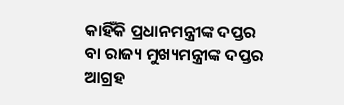କାହିଁକି ପ୍ରଧାନମନ୍ତ୍ରୀଙ୍କ ଦପ୍ତର ବା ରାଜ୍ୟ ମୁଖ୍ୟମନ୍ତ୍ରୀଙ୍କ ଦପ୍ତର ଆଗ୍ରହ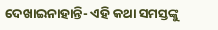ଦେଖାଇନାହାନ୍ତି- ଏହି କଥା ସମସ୍ତଙ୍କୁ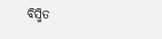ବିସ୍ମିତ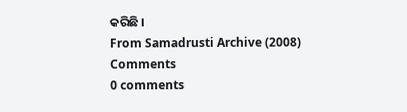କରିଛି ।
From Samadrusti Archive (2008)
Comments
0 comments